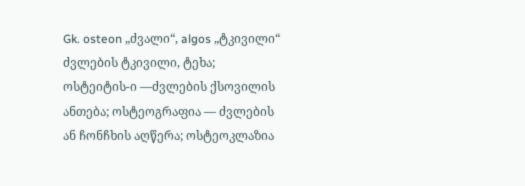Gk. osteon „ძვალი“, algos „ტკივილი“ ძვლების ტკივილი, ტეხა; ოსტეიტის-ი —ძვლების ქსოვილის ანთება; ოსტეოგრაფია — ძვლების ან ჩონჩხის აღწერა; ოსტეოკლაზია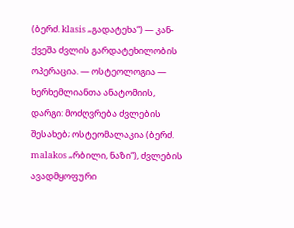(ბერძ. klasis „გადატეხა“) — კან-ქვეშა ძვლის გარდატეხილობის ოპერაცია. — ოსტეოლოგია — ხერხემლიანთა ანატომიის, დარგი: მოძღვრება ძვლების შესახებ; ოსტეომალაკია (ბერძ. malakos „რბილი, ნაზი“), ძვლების ავადმყოფური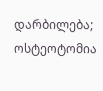დარბილება; ოსტეოტომია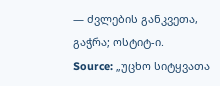— ძვლების განკვეთა, გაჭრა; ოსტიტ-ი.
Source: „უცხო სიტყვათა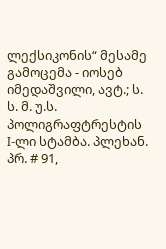ლექსიკონის“ მესამე გამოცემა - იოსებ იმედაშვილი, ავტ.; ს. ს. მ. უ.ს. პოლიგრაფტრესტის I-ლი სტამბა. პლეხან. პრ. # 91,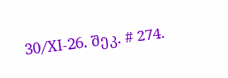30/XI-26. შეკ. # 274.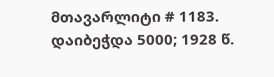მთავარლიტი # 1183. დაიბეჭდა 5000; 1928 წ.